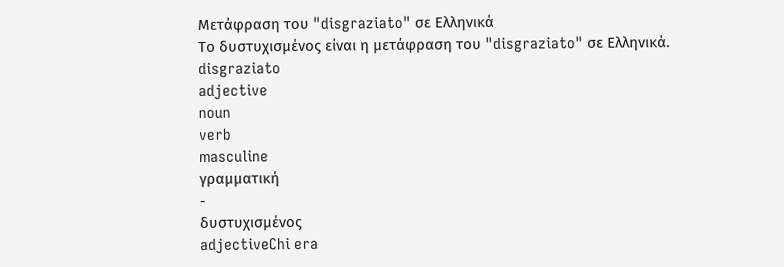Μετάφραση του "disgraziato" σε Ελληνικά
Το δυστυχισμένος είναι η μετάφραση του "disgraziato" σε Ελληνικά.
disgraziato
adjective
noun
verb
masculine
γραμματική
-
δυστυχισμένος
adjectiveChi era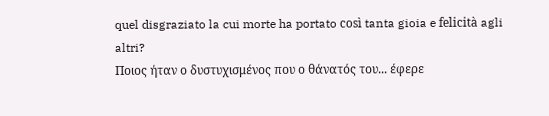quel disgraziato la cui morte ha portato così tanta gioia e felicità agli altri?
Ποιος ήταν ο δυστυχισμένος που ο θάνατός του... έφερε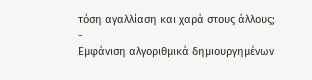τόση αγαλλίαση και χαρά στους άλλους;
-
Εμφάνιση αλγοριθμικά δημιουργημένων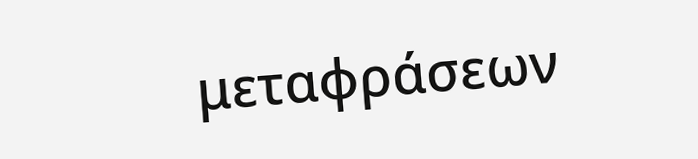μεταφράσεων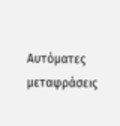Αυτόματες μεταφράσεις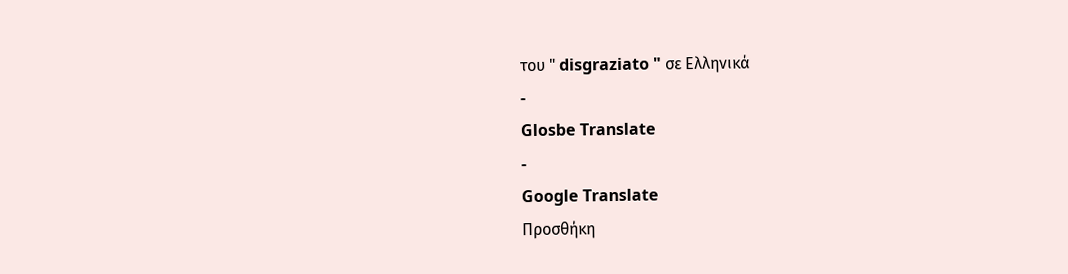του " disgraziato " σε Ελληνικά
-
Glosbe Translate
-
Google Translate
Προσθήκη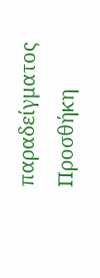παραδείγματος
Προσθήκη